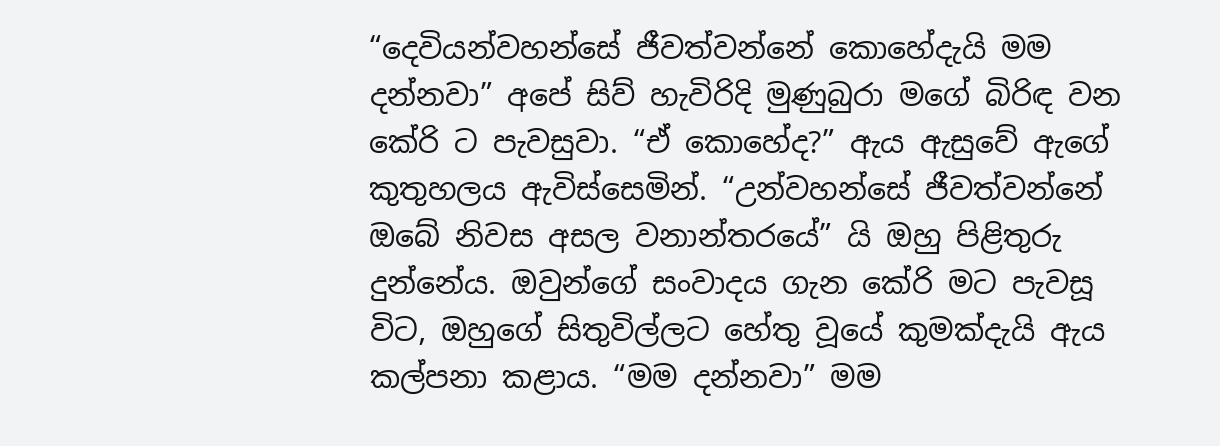“දෙවියන්වහන්සේ ජීවත්වන්නේ කොහේදැයි මම දන්නවා” අපේ සිව් හැවිරිදි මුණුබුරා මගේ බිරිඳ වන කේරි ට පැවසුවා. “ඒ කොහේද?” ඇය ඇසුවේ ඇගේ කුතුහලය ඇවිස්සෙමින්. “උන්වහන්සේ ජීවත්වන්නේ ඔබේ නිවස අසල වනාන්තරයේ” යි ඔහු පිළිතුරු දුන්නේය. ඔවුන්ගේ සංවාදය ගැන කේරි මට පැවසූ විට, ඔහුගේ සිතුවිල්ලට හේතු වූයේ කුමක්දැයි ඇය කල්පනා කළාය. “මම දන්නවා” මම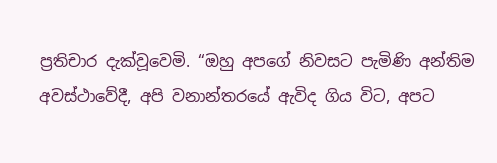ප්‍රතිචාර දැක්වූවෙමි. “ඔහු අපගේ නිවසට පැමිණි අන්තිම අවස්ථාවේදී, අපි වනාන්තරයේ ඇවිද ගිය විට, අපට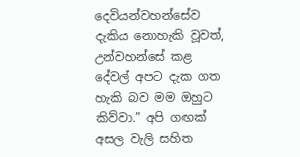දෙවියන්වහන්සේව දැකිය නොහැකි වූවත්, උන්වහන්සේ කළ දේවල් අපට දැක ගත හැකි බව මම ඔහුට කිව්වා.” අපි ගඟක් අසල වැලි සහිත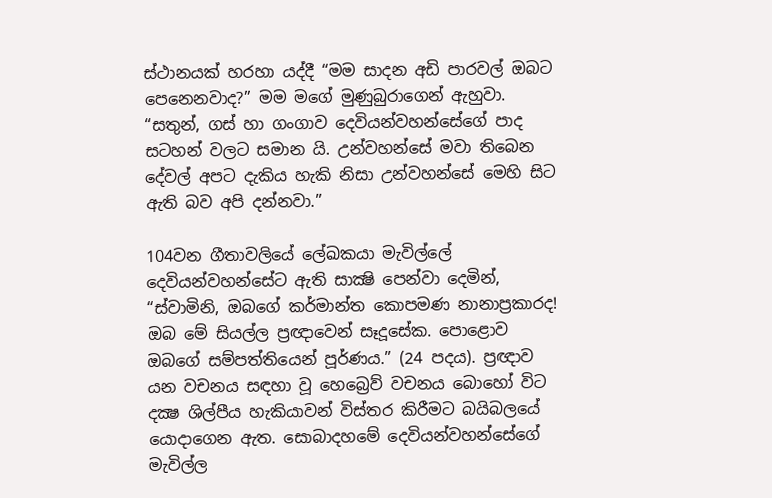ස්ථානයක් හරහා යද්දී “මම සාදන අඩි පාරවල් ඔබට පෙනෙනවාද?” මම මගේ මුණුබුරාගෙන් ඇහුවා. “සතුන්, ගස් හා ගංගාව දෙවියන්වහන්සේගේ පාද සටහන් වලට සමාන යි. උන්වහන්සේ මවා තිබෙන දේවල් අපට දැකිය හැකි නිසා උන්වහන්සේ මෙහි සිට ඇති බව අපි දන්නවා.”

104වන ගීතාවලියේ ලේඛකයා මැවිල්ලේ දෙවියන්වහන්සේට ඇති සාක්‍ෂි පෙන්වා දෙමින්, “ස්වාමිනි, ඔබගේ කර්මාන්ත කොපමණ නානාප්‍රකාරද! ඔබ මේ සියල්ල ප්‍රඥාවෙන් සෑදූසේක. පොළොව ඔබගේ සම්පත්තියෙන් පූර්ණය.” (24 පදය). ප්‍රඥාව යන වචනය සඳහා වූ හෙබ්‍රෙව් වචනය බොහෝ විට දක්‍ෂ ශිල්පීය හැකියාවන් විස්තර කිරීමට බයිබලයේ යොදාගෙන ඇත. සොබාදහමේ දෙවියන්වහන්සේගේ මැවිල්ල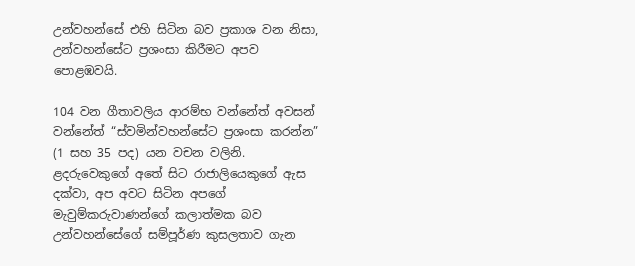උන්වහන්සේ එහි සිටින බව ප්‍රකාශ වන නිසා, උන්වහන්සේට ප්‍රශංසා කිරීමට අපව පොළඹවයි.

104 වන ගීතාවලිය ආරම්භ වන්නේත් අවසන් වන්නේත් “ස්වමින්වහන්සේට ප්‍රශංසා කරන්න” (1 සහ 35 පද) යන වචන වලිනි. ළදරුවෙකුගේ අතේ සිට රාජාලියෙකුගේ ඇස දක්වා, අප අවට සිටින අපගේ මැවුම්කරුවාණන්ගේ කලාත්මක බව උන්වහන්සේගේ සම්පූර්ණ කුසලතාව ගැන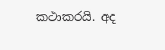කථාකරයි. අද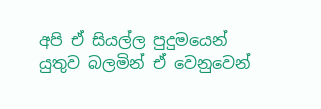අපි ඒ සියල්ල පුදුමයෙන් යුතුව බලමින් ඒ වෙනුවෙන්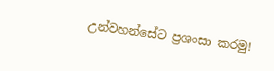උන්වහන්සේට ප්‍රශංසා කරමු!